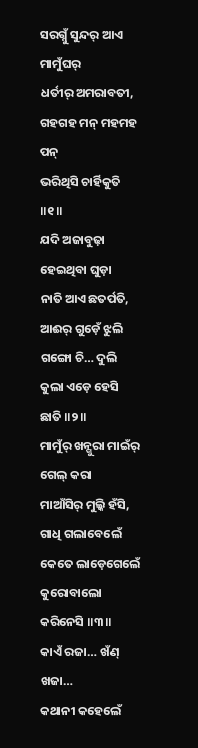ସରଗ୍ନୁଁ ସୁନ୍ଦର୍ ଆଏ ମାମୁଁଘର୍
ଧର୍ତୀର୍ ଅମରାବତୀ,
ଗହଗହ ମନ୍ ମହମହ ପନ୍
ଭରିଥିସି ଚାର୍ହିକୁତି ॥୧॥
ଯଦି ଅଜାବୁଢ଼ା ହେଇଥିବା ଘୁଡ଼ା
ନାତି ଆଏ ଛତର୍ପତି,
ଆଈର୍ ଗୁଡ଼େଁ ଝୁଲି ଗଙ୍ଗୋ ଚି… ଦୁଲି
କୁଲା ଏଡ଼େ ହେସି ଛାତି ॥୨॥
ମାମୁଁର୍ ଖନ୍ଗୁରା ମାଇଁର୍ ଗେଲ୍ କରା
ମାଆଁସିର୍ ମୁଲ୍କି ହଁସି,
ଗାଧି ଗଲାବେଲେଁ କେତେ ଲାଡ଼େଗେଲେଁ
କୁରୋବାଲୋ କରିନେସି ॥୩॥
କାଏଁ ରଜା… ଖଁଣ୍ ଖଜା…
କଥାନୀ କହେଲେଁ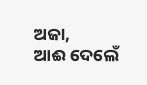ଅଜା,
ଆଈ ଦେଲେଁ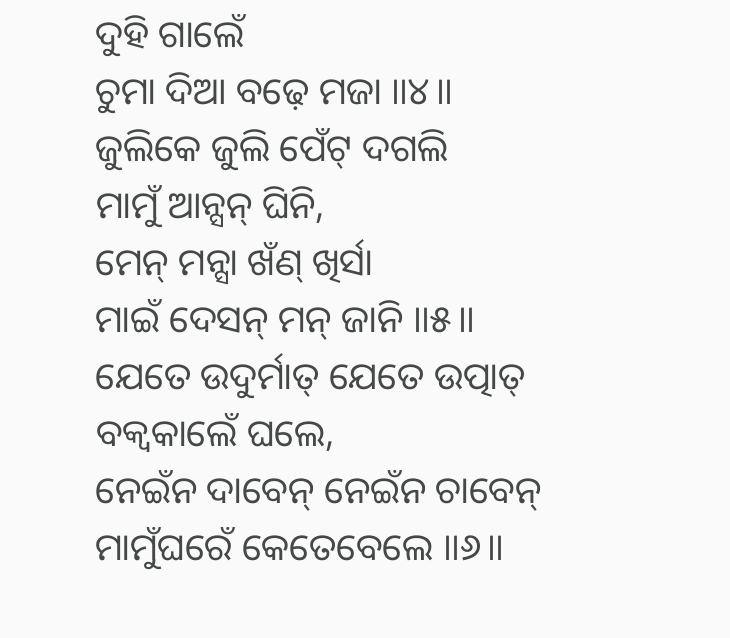ଦୁହି ଗାଲେଁ
ଚୁମା ଦିଆ ବଢ଼େ ମଜା ॥୪॥
ଜୁଲିକେ ଜୁଲି ପେଁଟ୍ ଦଗଲି
ମାମୁଁ ଆନ୍ସନ୍ ଘିନି,
ମେନ୍ ମନ୍ସା ଖଁଣ୍ ଖିର୍ସା
ମାଇଁ ଦେସନ୍ ମନ୍ ଜାନି ॥୫॥
ଯେତେ ଉଦୁର୍ମାତ୍ ଯେତେ ଉତ୍ପାତ୍
ବକ୍ବକାଲେଁ ଘଲେ,
ନେଇଁନ ଦାବେନ୍ ନେଇଁନ ଚାବେନ୍
ମାମୁଁଘରେଁ କେତେବେଲେ ॥୬॥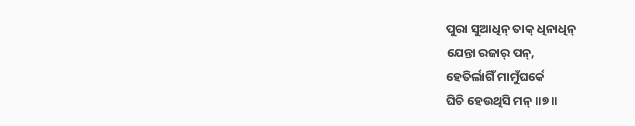ପୁରା ସୁଆଧିନ୍ ତାକ୍ ଧିନାଧିନ୍
ଯେନ୍ତା ରଜାର୍ ପନ୍,
ହେତିର୍ଲାଗିଁ ମାମୁଁଘର୍କେ
ଘିଚି ହେଉଥିସି ମନ୍ ॥୭॥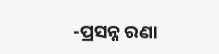-ପ୍ରସନ୍ନ ରଣା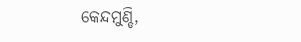କେନ୍ଦମୁଣ୍ଡି,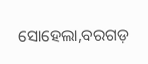ସୋହେଲା,ବରଗଡ଼